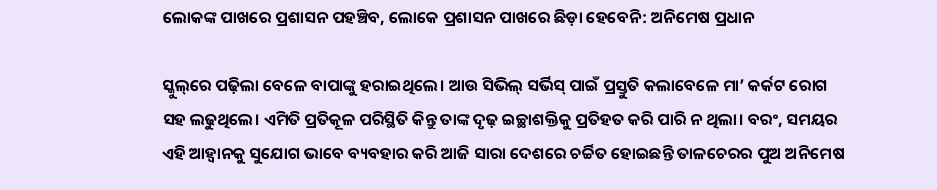ଲୋକଙ୍କ ପାଖରେ ପ୍ରଶାସନ ପହଞ୍ଚିବ, ଲୋକେ ପ୍ରଶାସନ ପାଖରେ ଛିଡ଼ା ହେବେନି: ଅନିମେଷ ପ୍ରଧାନ

ସ୍କୁଲ୍‌ରେ ପଢ଼ିଲା ବେଳେ ବାପାଙ୍କୁ ହରାଇଥିଲେ। ଆଉ ସିଭିଲ୍‌ ସର୍ଭିସ୍‌ ପାଇଁ ପ୍ରସ୍ତୁତି କଲାବେଳେ ମା’ କର୍କଟ ରୋଗ ସହ ଲଢୁଥି‌ଲେ। ଏମିତି ପ୍ରତିକୂଳ ପରିସ୍ଥିତି କିନ୍ତୁ ତାଙ୍କ ଦୃଢ଼ ଇଚ୍ଛାଶକ୍ତିକୁ ପ୍ରତିହତ କରି ପାରି ନ ଥିଲା। ବରଂ, ସମୟର ଏହି ଆହ୍ବାନକୁ ସୁଯୋଗ ଭାବେ ବ୍ୟବହାର କରି ଆଜି ସାରା ଦେଶରେ ଚର୍ଚ୍ଚିତ ହୋଇଛନ୍ତି ତାଳଚେରର ପୁଅ ଅନିମେଷ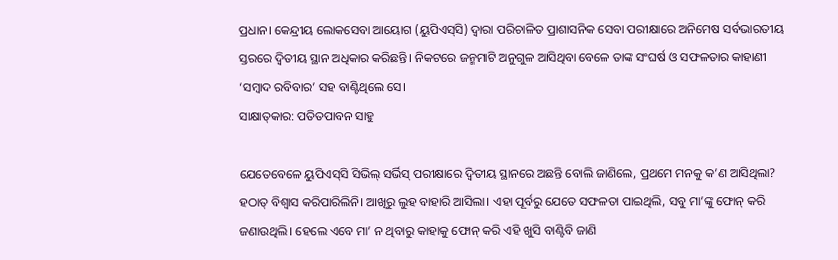ପ୍ରଧାନ। କେନ୍ଦ୍ରୀୟ ଲୋକସେବା ଆୟୋଗ (ୟୁପିଏସ୍‌ସି) ଦ୍ବାରା ପରିଚାଳିତ ପ୍ରାଶାସନିକ ସେବା ପରୀକ୍ଷାରେ ଅନିମେଷ ସର୍ବଭାରତୀୟ ସ୍ତରରେ ଦ୍ବିତୀୟ ସ୍ଥାନ ଅଧିକାର କରିଛନ୍ତି। ନିକଟରେ ଜନ୍ମମାଟି ଅନୁଗୁଳ ଆସିଥିବା ବେଳେ ତାଙ୍କ ସଂଘର୍ଷ ଓ ସଫଳତାର କାହାଣୀ ‘ସମ୍ବାଦ ରବିବାର’ ସହ ବାଣ୍ଟିଥିଲେ ସେ।
ସାକ୍ଷାତ୍‌କାର: ପତିତପାବନ ସାହୁ

ଯେତେବେଳେ ୟୁପିଏସ୍‌ସି ସିଭିଲ୍‌ ସର୍ଭିସ୍‌ ପରୀକ୍ଷାରେ ଦ୍ବିତୀୟ ସ୍ଥାନରେ ଅଛନ୍ତି ବୋଲି ଜାଣିଲେ, ପ୍ରଥମେ ମନକୁ କ’ଣ ଆସିଥିଲା?
ହଠାତ୍‌ ବିଶ୍ବାସ କରିପାରିଲିନି। ଆଖିରୁ ଲୁହ ବାହାରି ଆସିଲା। ଏହା ପୂର୍ବରୁ ଯେତେ ସଫଳତା ପାଇଥିଲି, ସବୁ ମା’ଙ୍କୁ ଫୋନ୍‌ କରି ଜଣାଉଥିଲି। ହେଲେ ଏବେ ମା’ ନ ଥିବାରୁ କାହାକୁ ଫୋନ୍‌ କରି ଏହି ଖୁସି ବାଣ୍ଟିବି ଜାଣି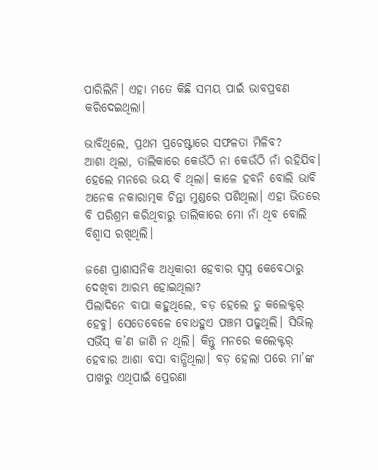ପାରିଲିନି। ଏହା ମତେ କିଛି ସମୟ ପାଇଁ ଭାବପ୍ରବଣ କରିଦେଇଥିଲା।

ଭାବିଥିଲେ, ପ୍ରଥମ ପ୍ରଚେଷ୍ଟାରେ ସଫଳତା ମିଳିବ?
ଆଶା ଥିଲା, ତାଲିକାରେ କେଉଁଠି ନା କେଉଁଠି ନାଁ ରହିଯିବ। ହେଲେ ମନରେ ଭୟ ବି ଥିଲା। କାଳେ ହବନି ବୋଲି ଭାବି ଅନେକ ନକାରାତ୍ମକ ଚିନ୍ତା ମୁଣ୍ଡରେ ପଶିଥିଲା। ଏହା ଭିତରେ ବି ପରିଶ୍ରମ କରିଥିବାରୁ ତ‌ାଲିକାରେ ମୋ ନାଁ ଥିବ‌ ବୋଲି ବିଶ୍ବାସ ରଖିଥିଲି।

ଜଣେ ପ୍ର‌ାଶାସନିକ ଅଧିକାରୀ ହେବାର ସ୍ବପ୍ନ କେବେଠାରୁ ଦେଖିବା ଆରମ୍ଭ ହୋଇଥିଲା?
ପିଲାଦିନେ ବାପା କହୁଥିଲେ, ବଡ଼ ହେଲେ ତୁ କଲେକ୍ଟର୍‌ ହେବୁ। ସେତେବେଳେ ବୋଧହୁଏ ପଞ୍ଚମ ପଢୁଥିଲି। ସିଭିଲ୍‌ ସର୍ଭିସ୍‌ କ’ଣ ଜାଣି ନ ଥିଲି। କିନ୍ତୁ ମନରେ କଲେକ୍ଟର୍‌ ହେବାର ଆଶା ବସା ବାନ୍ଧିଥିଲା। ବଡ଼ ହେଲା ପରେ ମା’ଙ୍କ ପାଖରୁ ଏଥିପାଇଁ ପ୍ରେରଣା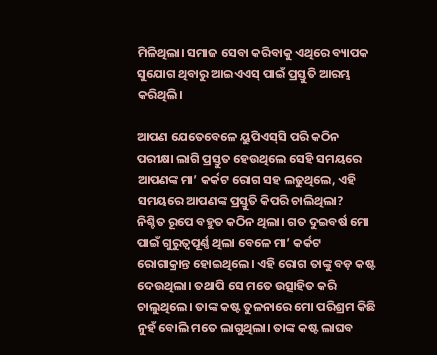ମିଳିଥିଲା। ସମାଜ ସେବା କରିବାକୁ ଏଥିରେ ବ୍ୟାପକ ସୁଯୋଗ ଥିବାରୁ ଆଇଏଏସ୍‌ ପାଇଁ ପ୍ରସ୍ତୁତି ଆରମ୍ଭ କରିଥିଲି।

ଆପଣ ଯେତେବେଳେ ୟୁପିଏସ୍‌ସି ପରି କଠିନ ପରୀକ୍ଷା ଲାଗି ପ୍ରସ୍ତୁତ ହେଉଥିଲେ ସେହି ସମୟରେ ଆପଣଙ୍କ ମା’ କର୍କଟ ରୋଗ ସହ ଲଢୁଥିଲେ, ଏହି ସମୟରେ ଆପଣଙ୍କ ପ୍ରସ୍ତୁତି କିପରି ଚାଲିଥିଲା?
ନିଶ୍ଚିତ ରୂପେ ବହୁତ କଠିନ ଥିଲା। ଗତ ଦୁଇବର୍ଷ ମୋ ପାଇଁ ଗୁରୁତ୍ବପୂର୍ଣ୍ଣ ଥିଲା ବେଳେ ମା’ କର୍କଟ ରୋଗାକ୍ରାନ୍ତ ହୋଇଥିଲେ। ଏହି ରୋଗ ତାଙ୍କୁ ବଡ଼ କଷ୍ଟ ଦେଉଥିଲା। ତଥାପି ସେ ମତେ ଉତ୍ସାହିତ କରି ଚାଲୁଥିଲେ। ତାଙ୍କ କଷ୍ଟ ତୁଳନାରେ ମୋ ପରିଶ୍ରମ କିଛି ନୁହଁ ବୋଲି ମତେ ଲାଗୁଥିଲା। ତାଙ୍କ କଷ୍ଟ ଲାଘବ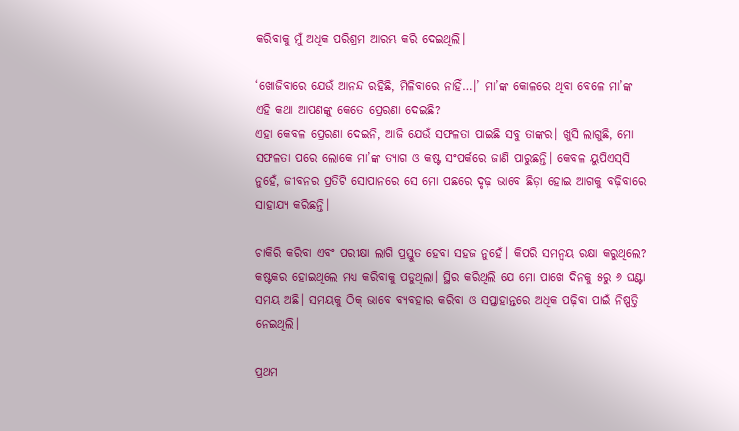କରିବାକୁ ମୁଁ ଅଧିକ ପରିଶ୍ରମ ଆରମ୍ଭ କରି ଦେଇଥିଲି।

‘ଖୋଜିବାରେ ଯେଉଁ ଆନନ୍ଦ ରହିଛି, ମିଳିବାରେ ନାହିଁ…।’ ମା’ଙ୍କ କୋଳରେ ଥିବା ବେଳେ ମା’ଙ୍କ ଏହି କଥା ଆପଣଙ୍କୁ କେତେ ପ୍ରେରଣା ଦେଇଛି?
ଏହା କେବଳ ପ୍ରେରଣା ଦେଇନି, ଆଜି ଯେଉଁ ସଫଳତା ପାଇଛି ସବୁ ତାଙ୍କର। ଖୁସି ଲାଗୁଛି, ମୋ ସଫଳତା ପରେ ଲୋକେ ମା’ଙ୍କ ତ୍ୟାଗ ଓ କଷ୍ଟ ସଂପର୍କରେ ଜାଣି ପାରୁଛନ୍ତି। କେବଳ ୟୁପିଏସ୍‌ସି ନୁହେଁ, ଜୀବନର ପ୍ରତିଟି ସୋପାନରେ ସେ ମୋ ପଛରେ ଦୃଢ଼ ଭାବେ ଛିଡ଼ା ହୋଇ ଆଗକୁ ବଢ଼ିବାରେ ସାହାଯ୍ୟ କରିଛନ୍ତି।

ଚାକିରି କରିବା ଏବଂ ପରୀକ୍ଷା ଲାଗି ପ୍ରସ୍ତୁତ ହେବା ସହଜ ନୁହେଁ। କିପରି ସମନ୍ବୟ ରକ୍ଷା କରୁଥିଲେ?
କଷ୍ଟକର ହୋଇଥିଲେ ମଧ୍ୟ କରିବାକୁ ପଡୁଥିଲା। ସ୍ଥିର କରିଥିଲି ଯେ ମୋ ପାଖେ ଦିନକୁ ୫ରୁ ୬ ଘଣ୍ଟା ସମୟ ଅଛି। ସମୟକୁ ଠିକ୍‌ ଭାବେ ବ୍ୟବହାର କରିବା ଓ ସପ୍ତାହ‌ାନ୍ତରେ ଅଧିକ ପଢ଼ିବା ପାଇଁ ନିଷ୍ପତ୍ତି ନେଇଥିଲି।

ପ୍ରଥମ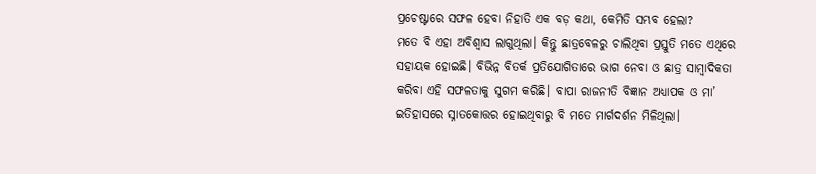ପ୍ରଚେଷ୍ଟାରେ ସଫଳ ହେବା ନିହାତି ଏକ ବଡ଼ କଥ‌ା, କେମିତି ସମ୍ଭବ ହେଲା?
ମତେ ବି ଏହା ଅବିଶ୍ବାସ ଲାଗୁଥିଲା। କିନ୍ତୁ ଛାତ୍ରବେଳରୁ ଚାଲିଥିବା ପ୍ରସ୍ତୁତି ମତେ ଏଥିରେ ସହାୟକ ହୋଇଛି। ବିଭିନ୍ନ ବିତର୍କ ପ୍ରତିଯୋଗିତାରେ ଭାଗ ନେବା ଓ ଛାତ୍ର ସାମ୍ବାଦିକତା କରିବା ଏହି ସଫଳତାକୁ ସୁଗମ କରିଛି। ବାପା ରାଜନୀତି ବିଜ୍ଞାନ ଅଧ୍ୟାପକ ଓ ମା’ ଇତିହାସରେ ସ୍ନାତକୋତ୍ତର ହୋଇଥିବାରୁ ବି ମତେ ମାର୍ଗଦର୍ଶନ ମିଳିଥିଲା।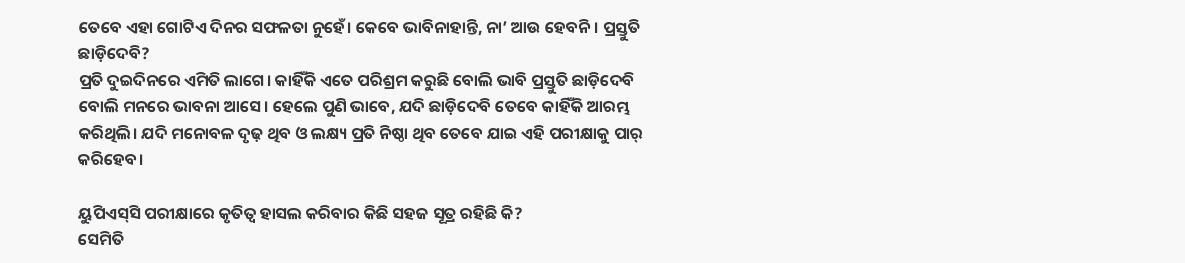ତେବେ ଏହା ଗୋଟିଏ ଦିନର ସଫଳତା ନୁହେଁ। କେବେ ଭାବିନାହାନ୍ତି, ନା’ ଆଉ ହେବନି। ପ୍ରସ୍ତୁତି ଛାଡ଼ିଦେବି?
ପ୍ରତି ଦୁଇଦିନରେ ଏମିତି ଲାଗେ। କାହିଁକି ଏତେ ପରିଶ୍ରମ କରୁଛି ବୋଲି ଭାବି ପ୍ରସ୍ତୁତି ଛାଡ଼ିଦେବି ବୋଲି ମନରେ ଭାବନା ଆସେ। ହେଲେ ପୁଣି ଭାବେ, ଯଦି ଛାଡ଼ିଦେବି ତେବେ କାହିଁକି ଆରମ୍ଭ କରିଥିଲି। ଯଦି ମନୋବଳ ଦୃଢ଼ ଥିବ ଓ ଲକ୍ଷ୍ୟ ପ୍ରତି ନିଷ୍ଠା ଥିବ ତେବେ ଯାଇ ଏହି ପରୀକ୍ଷାକୁ ପାର୍‌ କରିହେବ।

ୟୁପିଏସ୍‌ସି ପରୀକ୍ଷାରେ କୃତିତ୍ବ ହାସଲ କରିବାର କିଛି ସହଜ ସୂତ୍ର ରହିଛି କି?
ସେମିତି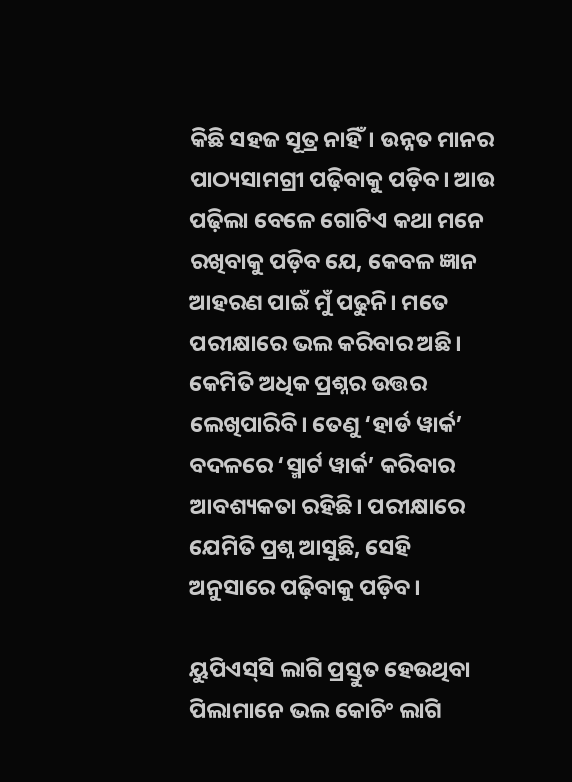କିଛି ସହଜ ସୂତ୍ର ନାହିଁ। ଉନ୍ନତ ମାନର ପାଠ୍ୟସାମଗ୍ରୀ ପଢ଼ିବାକୁ ପଡ଼ିବ। ଆଉ ପଢ଼ିଲା ବେଳେ ଗୋଟିଏ କଥା ମନେ ରଖିବାକୁ ପଡ଼ିବ ଯେ, କେବଳ ଜ୍ଞାନ ଆହରଣ ପାଇଁ ମୁଁ ପଢୁନି। ମତେ ପରୀକ୍ଷାରେ ଭଲ କରିବାର ଅଛି। କେମିତି ଅଧିକ ପ୍ରଶ୍ନର ଉତ୍ତର ଲେଖିପାରିବି। ତେଣୁ ‘ହାର୍ଡ ୱାର୍କ’ ବଦଳରେ ‘ସ୍ମାର୍ଟ ୱାର୍କ’ କରିବାର ଆବଶ୍ୟକତା ରହିଛି। ପରୀକ୍ଷାରେ ଯେମିତି ପ୍ରଶ୍ନ ଆସୁଛି, ସେହି ଅନୁସାରେ ପଢ଼ିବାକୁ ପଡ଼ିବ।

ୟୁପିଏସ୍‌ସି ଲାଗି ପ୍ରସ୍ତୁତ ହେଉଥିବା ପିଲାମାନେ ଭଲ କୋଚିଂ ଲାଗି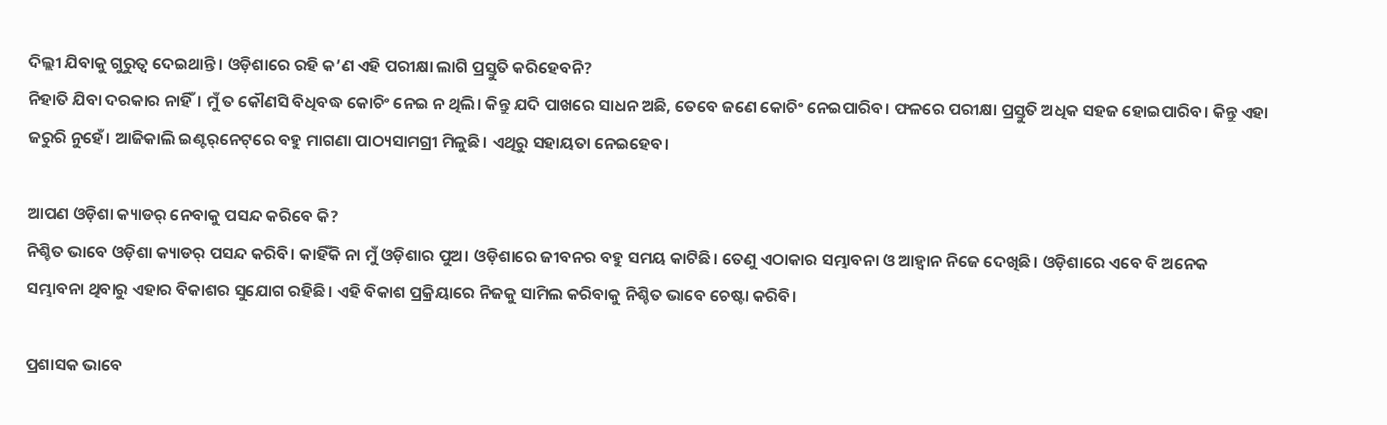ଦିଲ୍ଲୀ ଯିବାକୁ ଗୁରୁତ୍ବ ଦେଇଥାନ୍ତି। ଓଡ଼ିଶାରେ ରହି କ’ଣ ଏହି ପରୀକ୍ଷା ଲାଗି ପ୍ରସ୍ତୁତି କରିହେବନି?
ନିହାତି ଯିବା ଦରକାର ନାହିଁ। ମୁଁ ତ କୌଣସି ବିଧିବଦ୍ଧ କୋଚିଂ ନେଇ ନ ଥିଲି। କିନ୍ତୁ ଯଦି ପାଖରେ ସାଧନ ଅଛି, ତେବେ ଜଣେ କୋଚିଂ ନେଇପାରିବ। ଫଳରେ ପରୀକ୍ଷା ପ୍ରସ୍ତୁତି ଅଧିକ ସହଜ ହୋଇପାରିବ। କିନ୍ତୁ ଏହା ଜରୁରି ନୁହେଁ। ଆଜିକାଲି ଇଣ୍ଟର୍‌ନେଟ୍‌ରେ ବହୁ ମାଗଣା ପାଠ୍ୟସାମଗ୍ରୀ ମିଳୁଛି। ଏଥିରୁ ସହାୟତା ନେଇହେବ।

ଆପଣ ଓଡ଼ିଶା କ୍ୟାଡର୍‌ ନେବାକୁ ପସନ୍ଦ କରିବେ କି?
ନିଶ୍ଚିତ ଭାବେ ଓଡ଼ିଶା କ୍ୟାଡର୍‌ ପସନ୍ଦ କରିବି। କାହିଁକି ନା ମୁଁ ଓଡ଼ିଶାର ପୁଅ। ଓଡ଼ିଶାରେ ଜୀବନର ବହୁ ସମୟ କାଟିଛି। ତେଣୁ ଏଠାକାର ସମ୍ଭାବନା ଓ ଆହ୍ବାନ ନିଜେ ଦେଖିଛି। ଓଡ଼ିଶାରେ ଏବେ ବି ଅନେକ ସମ୍ଭାବନା ଥିବାରୁ ଏହାର ବିକାଶର ସୁଯୋଗ ରହିଛି। ଏହି ବିକାଶ ପ୍ରକ୍ରିୟାରେ ନିଜକୁ ସାମିଲ କରିବାକୁ ନିଶ୍ଚିତ ଭାବେ ଚେଷ୍ଟା କରିବି।

ପ୍ରଶାସକ ଭାବେ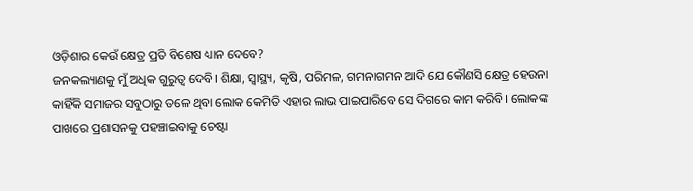ଓଡ଼ିଶାର କେଉଁ କ୍ଷେତ୍ର ପ୍ରତି ବିଶେଷ ଧ୍ୟାନ ଦେବେ?
ଜନକଲ୍ୟାଣକୁ ମୁଁ ଅଧିକ ଗୁରୁତ୍ବ ଦେବି। ଶିକ୍ଷା, ସ୍ବାସ୍ଥ୍ୟ, କୃଷି, ପରିମଳ, ଗମନାଗମନ ଆଦି ଯେ କୌଣସି କ୍ଷେତ୍ର ହେଉନା କାହିଁକି ସମାଜର ସବୁଠାରୁ ତଳେ ଥିବା ଲୋକ କେମିତି ଏହାର ଲାଭ ପାଇପାରି‌ବେ ସେ ଦିଗରେ କାମ କରିବି। ଲୋକଙ୍କ ପାଖରେ ପ୍ରଶାସନକୁ ପହଞ୍ଚାଇବାକୁ ଚେଷ୍ଟା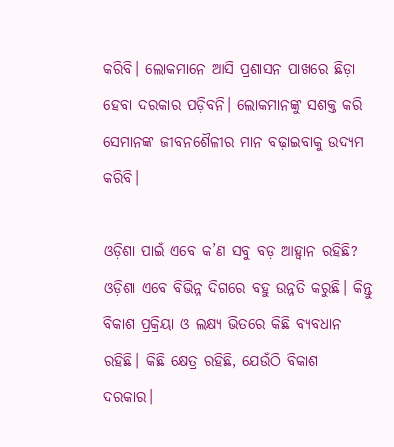କରିବି। ଲୋକମାନେ ଆସି ପ୍ରଶାସନ ପାଖରେ ଛିଡ଼ା ହେବା ଦରକାର ପଡ଼ିବନି। ଲୋକମାନଙ୍କୁ ସଶକ୍ତ କରି ସେମାନଙ୍କ ଜୀବନଶୈଳୀର ମାନ ବଢ଼ାଇବାକୁ ଉଦ୍ୟମ କରିବି।

ଓଡ଼ିଶା ପାଇଁ ଏବେ କ’ଣ ସବୁ ବଡ଼ ଆହ୍ବାନ ରହିଛି?
ଓଡ଼ିଶା ଏବେ ବିଭିନ୍ନ ଦିଗରେ ବହୁ ଉନ୍ନତି କରୁଛି। କିନ୍ତୁ ବିକାଶ ପ୍ରକ୍ରିୟା ଓ ଲକ୍ଷ୍ୟ ଭିତରେ କିଛି ବ୍ୟବଧାନ ରହିଛି। କିଛି କ୍ଷେତ୍ର ରହିଛି, ଯେଉଁଠି ବିକାଶ ଦରକାର।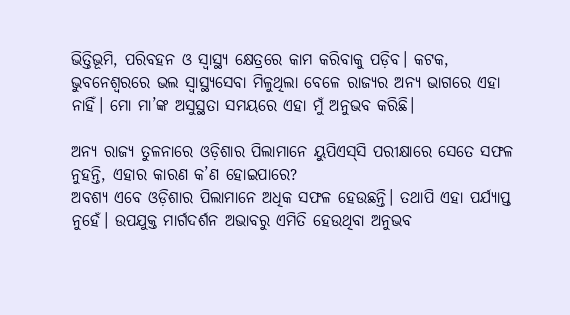ଭିତ୍ତିଭୂମି, ପରିବହନ ଓ ସ୍ବାସ୍ଥ୍ୟ କ୍ଷେତ୍ରରେ କାମ କରିବାକୁ ପଡ଼ିବ। କଟକ, ଭୁବନେଶ୍ବରରେ ଭଲ ସ୍ବାସ୍ଥ୍ୟସେବା ମିଳୁଥିଲା ବେଳେ ରାଜ୍ୟର ଅନ୍ୟ ଭାଗରେ ଏହା ନାହିଁ। ମୋ ମା’ଙ୍କ ଅସୁସ୍ଥତା ସମୟରେ ଏହା ମୁଁ ଅନୁଭବ କରିଛି।

ଅନ୍ୟ ରାଜ୍ୟ ତୁଳନାରେ ଓଡ଼ିଶାର ପିଲାମାନେ ୟୁପିଏସ୍‌ସି ପରୀକ୍ଷାରେ ସେତେ ସଫଳ ନୁହନ୍ତି, ଏହାର କାରଣ କ’ଣ ହୋଇପାରେ?
ଅବଶ୍ୟ ଏବେ ଓଡ଼ିଶାର ପିଲାମାନେ ଅଧିକ ସଫଳ ହେଉଛନ୍ତି। ତଥାପି ଏହା ପର୍ଯ୍ୟାପ୍ତ ନୁହେଁ। ଉପଯୁକ୍ତ ମାର୍ଗଦର୍ଶନ ଅଭାବରୁ ଏମିତି ହେଉଥିବା ଅନୁଭବ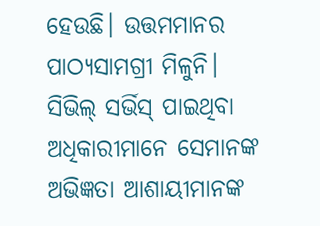ହେଉଛି। ଉତ୍ତମମାନର ପାଠ୍ୟସାମଗ୍ରୀ ମିଳୁନି। ସିଭିଲ୍ ସର୍ଭିସ୍ ପାଇଥିବା ଅଧିକାରୀମାନେ ସେମାନଙ୍କ ଅଭିଜ୍ଞତା ଆଶାୟୀମ‌ାନଙ୍କ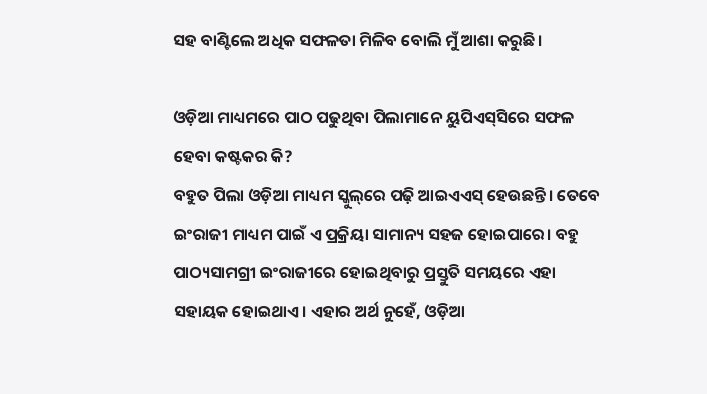ସହ ବାଣ୍ଟିଲେ ଅଧିକ ସଫଳତା ମିଳିବ ବୋଲି ମୁଁ ଆଶା କରୁଛି।

ଓଡ଼ିଆ ମାଧ୍ୟମରେ ପାଠ ପଢୁଥିବା ପିଲାମାନେ ୟୁପିଏସ୍‌ସିରେ ସଫଳ ହେବା କଷ୍ଟକର କି?
ବହୁତ ପିଲା ଓଡ଼ିଆ ମାଧ୍ୟମ ସ୍କୁଲ୍‌ରେ ପଢ଼ି ଆଇଏଏସ୍‌ ହେଉଛନ୍ତି। ତେବେ ଇଂରାଜୀ ମାଧ୍ୟମ ପାଇଁ ଏ ପ୍ରକ୍ରିୟା ସାମାନ୍ୟ ସହଜ ହୋଇପାରେ। ବହୁ ପାଠ୍ୟସାମଗ୍ରୀ ଇଂରାଜୀରେ ହୋଇଥିବାରୁ ପ୍ରସ୍ତୁତି ସମୟରେ ଏହା ସହାୟକ ହୋଇଥାଏ। ଏହାର ଅର୍ଥ ନୁହେଁ, ଓଡ଼ିଆ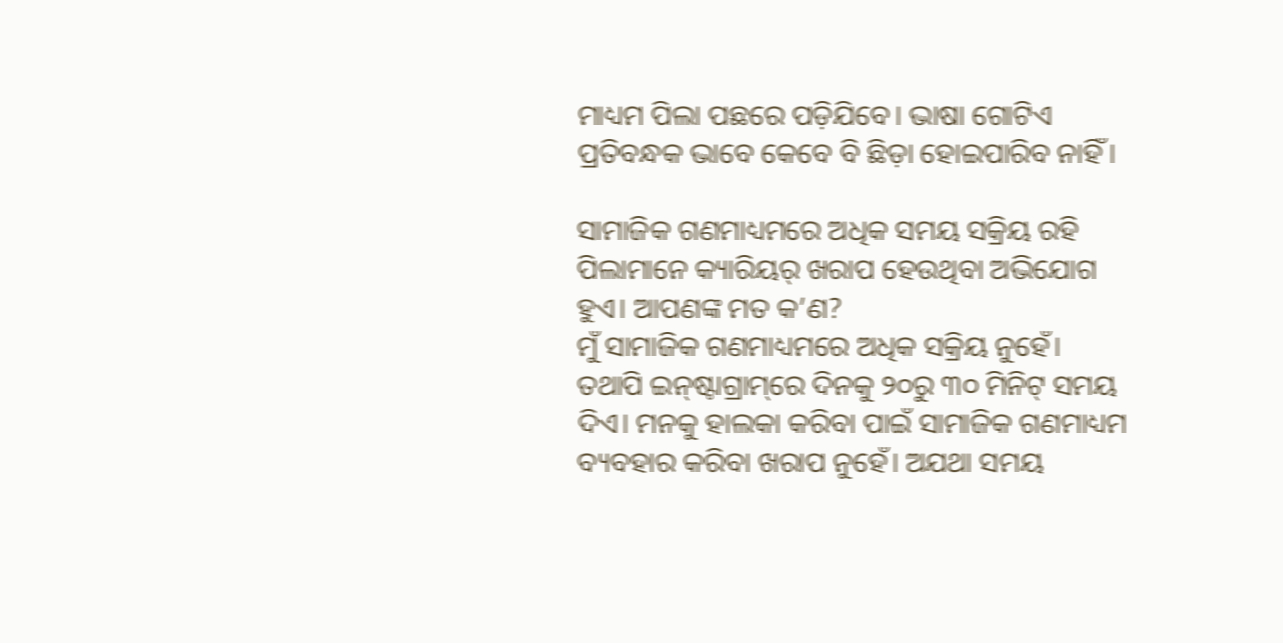ମାଧ୍ୟମ ପିଲା ପଛରେ ପଡ଼ିଯିବେ। ଭାଷା ଗୋଟିଏ ପ୍ରତିବନ୍ଧକ ଭାବେ କେବେ ବି ଛିଡ଼ା ହୋଇପାରିବ ନାହିଁ।

ସାମାଜିକ ଗଣମାଧ୍ୟମରେ ଅଧିକ ସମୟ ସକ୍ରିୟ ରହି ପିଲାମାନେ କ୍ୟାରିୟର୍‌ ଖରାପ ହେଉଥିବା ଅଭିଯୋଗ ହୁଏ। ଆପଣଙ୍କ ମତ କ’ଣ?
ମୁଁ ସାମାଜିକ ଗଣମାଧ୍ୟମରେ ଅଧିକ ସକ୍ରିୟ ନୁହେଁ। ତଥାପି ଇନ୍‌ଷ୍ଟାଗ୍ରାମ୍‌ରେ ଦିନକୁ ୨୦ରୁ ୩୦ ମିନିଟ୍‌ ସମୟ ଦିଏ। ମନକୁ ହାଲକା କରିବା ପାଇଁ ସାମାଜିକ ଗଣମାଧ୍ୟମ ବ୍ୟବହାର କରିବା ଖରାପ ନୁହେଁ। ଅଯଥା ସମୟ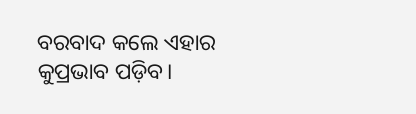ବରବାଦ କଲେ ଏହାର କୁପ୍ରଭାବ ପଡ଼ିବ।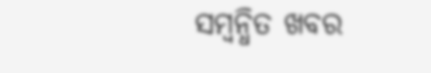ସମ୍ବନ୍ଧିତ ଖବର